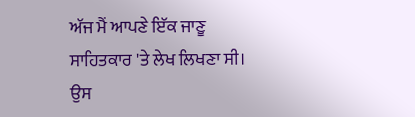ਅੱਜ ਮੈਂ ਆਪਣੇ ਇੱਕ ਜਾਣੂ ਸਾਹਿਤਕਾਰ 'ਤੇ ਲੇਖ ਲਿਖਣਾ ਸੀ। ਉਸ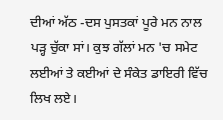ਦੀਆਂ ਅੱਠ -ਦਸ ਪੁਸਤਕਾਂ ਪੂਰੇ ਮਨ ਨਾਲ ਪੜ੍ਹ ਚੁੱਕਾ ਸਾਂ। ਕੁਝ ਗੱਲਾਂ ਮਨ 'ਚ ਸਮੇਟ ਲਈਆਂ ਤੇ ਕਈਆਂ ਦੇ ਸੰਕੇਤ ਡਾਇਰੀ ਵਿੱਚ ਲਿਖ ਲਏ।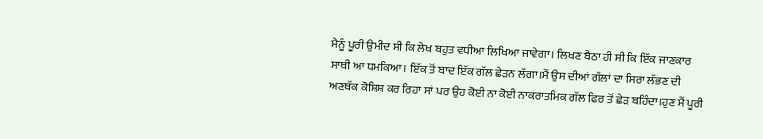ਮੈਨੂੰ ਪੂਰੀ ਉਮੀਦ ਸੀ ਕਿ ਲੇਖ ਬਹੁਤ ਵਧੀਆ ਲਿਖਿਆ ਜਾਵੇਗਾ। ਲਿਖਣ ਬੈਠਾ ਹੀ ਸੀ ਕਿ ਇੱਕ ਜਾਣਕਾਰ ਸਾਥੀ ਆ ਧਮਕਿਆ। ਇੱਕ ਤੋਂ ਬਾਦ ਇੱਕ ਗੱਲ ਛੇੜਨ ਲੱਗਾ।ਮੈਂ ਉਸ ਦੀਆਂ ਗੱਲਾਂ ਦਾ ਸਿਰਾ ਲੱਭਣ ਦੀ ਅਣਥੱਕ ਕੋਸ਼ਿਸ਼ ਕਰ ਰਿਹਾ ਸਾਂ ਪਰ ਉਹ ਕੋਈ ਨਾ ਕੋਈ ਨਾਕਰਾਤਮਿਕ ਗੱਲ ਫਿਰ ਤੋਂ ਛੇੜ ਬਹਿੰਦਾ।ਹੁਣ ਮੈਂ ਪੂਰੀ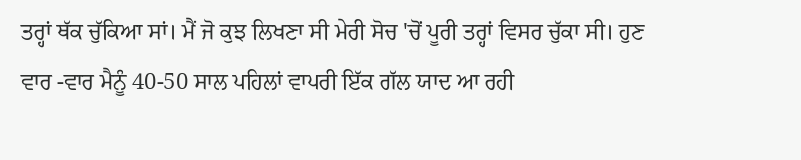ਤਰ੍ਹਾਂ ਥੱਕ ਚੁੱਕਿਆ ਸਾਂ। ਮੈਂ ਜੋ ਕੁਝ ਲਿਖਣਾ ਸੀ ਮੇਰੀ ਸੋਚ 'ਚੋਂ ਪੂਰੀ ਤਰ੍ਹਾਂ ਵਿਸਰ ਚੁੱਕਾ ਸੀ। ਹੁਣ ਵਾਰ -ਵਾਰ ਮੈਨੂੰ 40-50 ਸਾਲ ਪਹਿਲਾਂ ਵਾਪਰੀ ਇੱਕ ਗੱਲ ਯਾਦ ਆ ਰਹੀ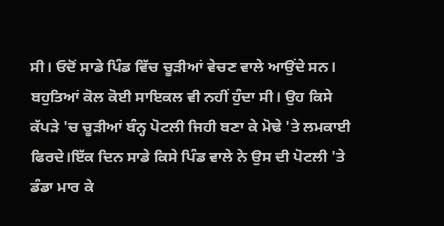ਸੀ। ਓਦੋਂ ਸਾਡੇ ਪਿੰਡ ਵਿੱਚ ਚੂੜੀਆਂ ਵੇਚਣ ਵਾਲੇ ਆਉਂਦੇ ਸਨ। ਬਹੁਤਿਆਂ ਕੋਲ ਕੋਈ ਸਾਇਕਲ ਵੀ ਨਹੀਂ ਹੁੰਦਾ ਸੀ। ਉਹ ਕਿਸੇ ਕੱਪੜੇ 'ਚ ਚੂੜੀਆਂ ਬੰਨ੍ਹ ਪੋਟਲੀ ਜਿਹੀ ਬਣਾ ਕੇ ਮੋਢੇ 'ਤੇ ਲਮਕਾਈ ਫਿਰਦੇ।ਇੱਕ ਦਿਨ ਸਾਡੇ ਕਿਸੇ ਪਿੰਡ ਵਾਲੇ ਨੇ ਉਸ ਦੀ ਪੋਟਲੀ 'ਤੇ ਡੰਡਾ ਮਾਰ ਕੇ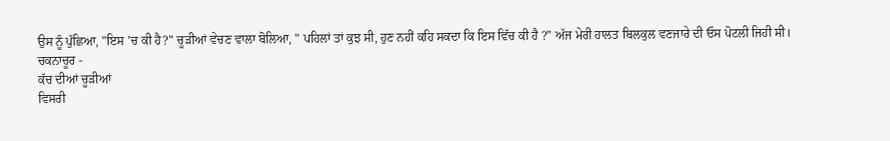ਉਸ ਨੂੰ ਪੁੱਛਿਆ, "ਇਸ 'ਚ ਕੀ ਹੈ?" ਚੂੜੀਆਂ ਵੇਚਣ ਵਾਲਾ ਬੋਲਿਆ, " ਪਹਿਲਾਂ ਤਾਂ ਕੁਝ ਸੀ, ਹੁਣ ਨਹੀਂ ਕਹਿ ਸਕਦਾ ਕਿ ਇਸ ਵਿੱਚ ਕੀ ਹੈ ?" ਅੱਜ ਮੇਰੀ ਹਾਲਤ ਬਿਲਕੁਲ ਵਣਜਾਰੇ ਦੀ ਓਸ ਪੋਟਲੀ ਜਿਹੀ ਸੀ।
ਚਕਨਾਚੂਰ -
ਕੱਚ ਦੀਆਂ ਚੂੜੀਆਂ
ਵਿਸਰੀ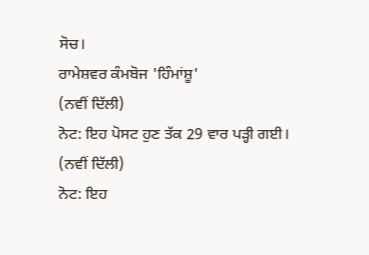ਸੋਚ।
ਰਾਮੇਸ਼ਵਰ ਕੰਮਬੋਜ 'ਹਿੰਮਾਂਸ਼ੂ'
(ਨਵੀਂ ਦਿੱਲੀ)
ਨੋਟ: ਇਹ ਪੋਸਟ ਹੁਣ ਤੱਕ 29 ਵਾਰ ਪੜ੍ਹੀ ਗਈ।
(ਨਵੀਂ ਦਿੱਲੀ)
ਨੋਟ: ਇਹ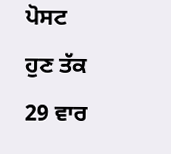ਪੋਸਟ ਹੁਣ ਤੱਕ 29 ਵਾਰ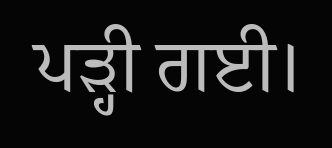ਪੜ੍ਹੀ ਗਈ।